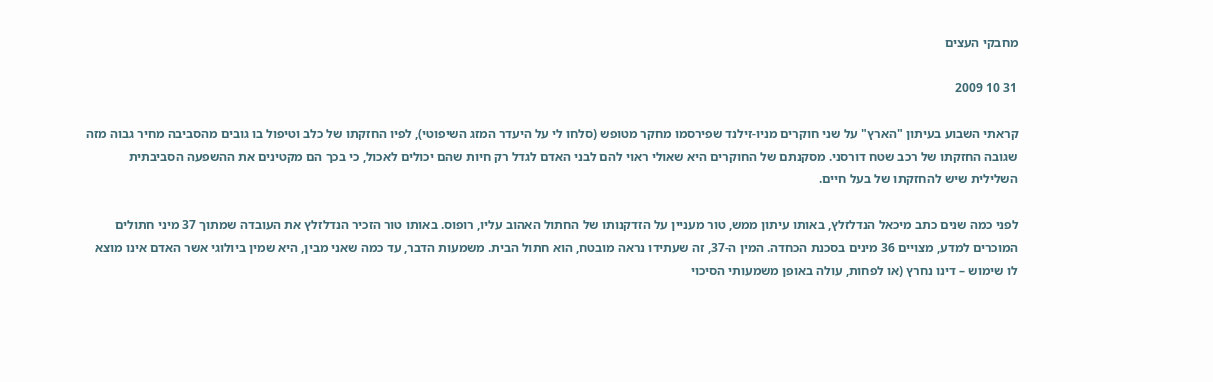מחבקי העצים

31 10 2009

קראתי השבוע בעיתון "הארץ" על שני חוקרים מניו-זילנד שפירסמו מחקר מטופש (סלחו לי על היעדר המזג השיפוטי), לפיו החזקתו של כלב וטיפול בו גובים מהסביבה מחיר גבוה מזה שגובה החזקתו של רכב שטח דורסני. מסקנתם של החוקרים היא שאולי ראוי להם לבני האדם לגדל רק חיות שהם יכולים לאכול, כי בכך הם מקטינים את ההשפעה הסביבתית השלילית שיש להחזקתו של בעל חיים.

לפני כמה שנים כתב מיכאל הנדלזלץ, באותו עיתון ממש, טור מעניין על הזדקנותו של החתול האהוב עליו, רופוס. באותו טור הזכיר הנדלזלץ את העובדה שמתוך 37 מיני חתולים המוכרים למדע, מצויים 36 מינים בסכנת הכחדה. המין ה-37, זה שעתידו נראה מובטח, הוא חתול הבית. משמעות הדבר, עד כמה שאני מבין, היא שמין ביולוגי אשר האדם אינו מוצא לו שימוש – דינו נחרץ (או לפחות, עולה באופן משמעותי הסיכוי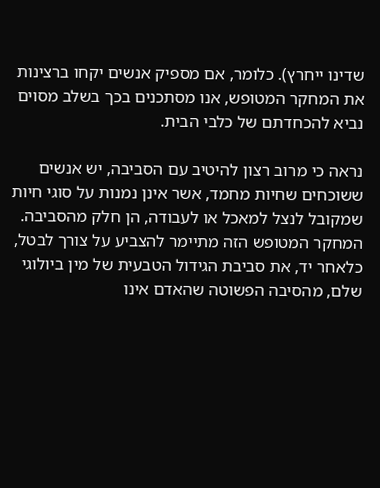שדינו ייחרץ). כלומר, אם מספיק אנשים יקחו ברצינות את המחקר המטופש, אנו מסתכנים בכך בשלב מסוים נביא להכחדתם של כלבי הבית.

נראה כי מרוב רצון להיטיב עם הסביבה, יש אנשים ששוכחים שחיות מחמד, אשר אינן נמנות על סוגי חיות שמקובל לנצל למאכל או לעבודה, הן חלק מהסביבה. המחקר המטופש הזה מתיימר להצביע על צורך לבטל, כלאחר יד, את סביבת הגידול הטבעית של מין ביולוגי שלם, מהסיבה הפשוטה שהאדם אינו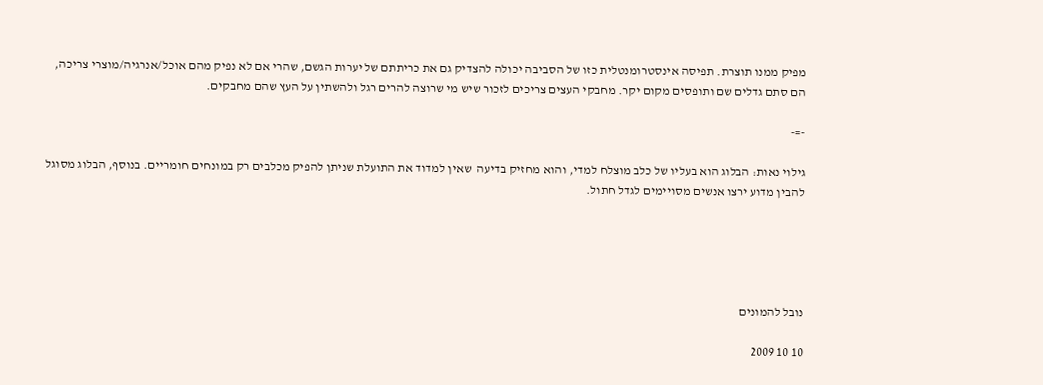מפיק ממנו תוצרת. תפיסה אינסטרומנטלית כזו של הסביבה יכולה להצדיק גם את כריתתם של יערות הגשם, שהרי אם לא נפיק מהם אוכל/אנרגיה/מוצרי צריכה, הם סתם גדלים שם ותופסים מקום יקר. מחבקי העצים צריכים לזכור שיש מי שרוצה להרים רגל ולהשתין על העץ שהם מחבקים.

-=-

גילוי נאות: הבלוג הוא בעליו של כלב מוצלח למדי, והוא מחזיק בדיעה  שאין למדוד את התועלת שניתן להפיק מכלבים רק במונחים חומריים. בנוסף, הבלוג מסוגל להבין מדוע ירצו אנשים מסויימים לגדל חתול.





נובל להמונים

10 10 2009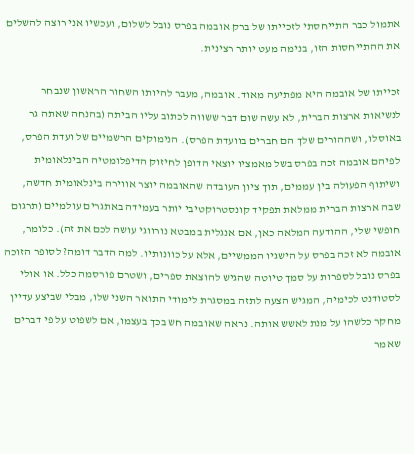אתמול כבר התייחסתי לזכייתו של ברק אובמה בפרס נובל לשלום, ועכשיו אני רוצה להשלים את ההתייחסות הזו, בנימה מעט יותר רצינית.

זכייתו של אובמה היא מפתיעה מאוד. אובמה, מעבר להיותו השחור הראשון שנבחר לנשיאות ארצות הברית, לא עשה שום דבר ששווה לכתוב עליו הביתה (בהנחה שאתה גר באוסלו, ושההורים שלך הם חברים בוועדת הפרס). הנימוקים הרשמיים של ועדת הפרס, לפיהם אובמה זכה בפרס בשל מאמציו יוצאי הדופן לחיזוק הדיפלומטיה הבינלאומית ושיתוף הפעולה בין עממים, תוך ציון העובדה שהאובמה יוצר אווירה בינלאומית חדשה, שבה ארצות הברית ממלאת תפקיד קונסטרוקטיבי יותר בעמידה באתגרים עולמיים (תרגום חופשי שלי, ההודעה המלאה כאן, אם אנגלית במבטא נורווגי עושה לכם את זה). כלומר, אובמה לא זכה בפרס על הישגיו הממשיים, אלא על כוונותיו. למה הדבר דומה? לסופר הזוכה בפרס נובל לספרות על סמך טיוטה שהגיש להוצאת ספרים, ושטרם פורסמה כלל. או אולי לסטודנט לכימיה, המגיש הצעה לתזה במסגרת לימודי התואר השני שלו, מבלי שביצע עדיין מחקר כלשהו על מנת לאשש אותה. נראה שאובמה חש בכך בעצמו, אם לשפוט על פי דברים שאמר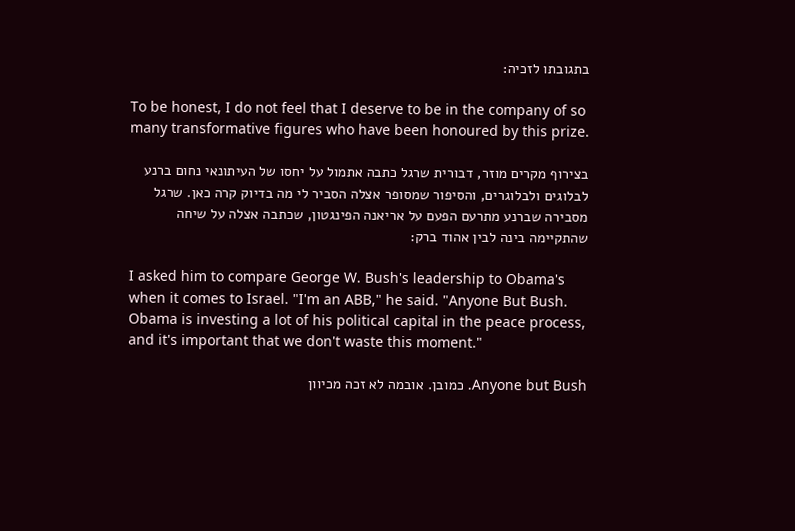בתגובתו לזכיה:

To be honest, I do not feel that I deserve to be in the company of so many transformative figures who have been honoured by this prize.

בצירוף מקרים מוזר, דבורית שרגל כתבה אתמול על יחסו של העיתונאי נחום ברנע לבלוגים ולבלוגרים, והסיפור שמסופר אצלה הסביר לי מה בדיוק קרה כאן. שרגל מסבירה שברנע מתרעם הפעם על אריאנה הפינגטון, שכתבה אצלה על שיחה שהתקיימה בינה לבין אהוד ברק:

I asked him to compare George W. Bush's leadership to Obama's when it comes to Israel. "I'm an ABB," he said. "Anyone But Bush. Obama is investing a lot of his political capital in the peace process, and it's important that we don't waste this moment."

Anyone but Bush. כמובן. אובמה לא זכה מכיוון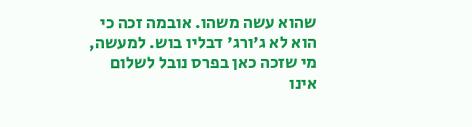שהוא עשה משהו. אובמה זכה כי הוא לא ג'ורג' דבליו בוש. למעשה, מי שזכה כאן בפרס נובל לשלום אינו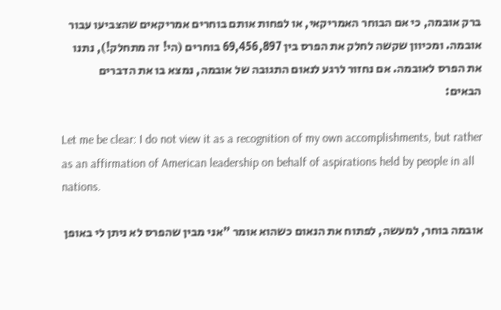ברק אובמה, כי אם הבוחר האמריקאי, או לפחות אותם בוחרים אמריקאים שהצביעו עבור אובמה. ומכיוון שקשה לחלק את הפרס בין 69,456,897 בוחרים (הי! זה מתחלק!), נתנו את הפרס לאובמה. אם נחזור לרגע לנאום התגובה של אובמה, נמצא בו את הדברים הבאים:

Let me be clear: I do not view it as a recognition of my own accomplishments, but rather as an affirmation of American leadership on behalf of aspirations held by people in all nations.

אובמה בוחר, למעשה, לפתוח את הנאום כשהוא אומר "אני מבין שהפרס לא ניתן לי באופן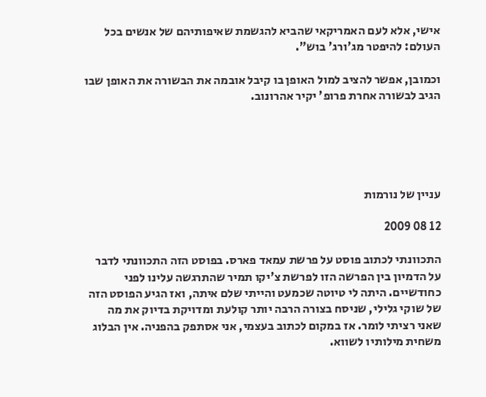אישי, אלא לעם האמריקאי שהביא להגשמת שאיפותיהם של אנשים בכל העולם: להיפטר מג'ורג' בוש".

וכמובן, אפשר להציב למול האופן בו קיבל אובמה את הבשורה את האופן שבו הגיב לבשורה אחרת פרופ' יקיר אהרונוב.





עניין של נורמות

12 08 2009

התכוונתי לכתוב פוסט על פרשת עמאד פארס. בפוסט הזה התכוונתי לדבר על הדמיון בין הפרשה הזו לפרשת צ'יקו תמיר שהתרגשה עלינו לפני כחודשיים. היתה לי טיוטה שכמעט והייתי שלם איתה, ואז הגיע הפוסט הזה של שוקי גלילי, שניסח בצורה הרבה יותר קולעת ומדויקת בדיוק את מה שאני רציתי לומר. אז במקום לכתוב בעצמי, אני אסתפק בהפניה. אין הבלוג משחית מילותיו לשווא.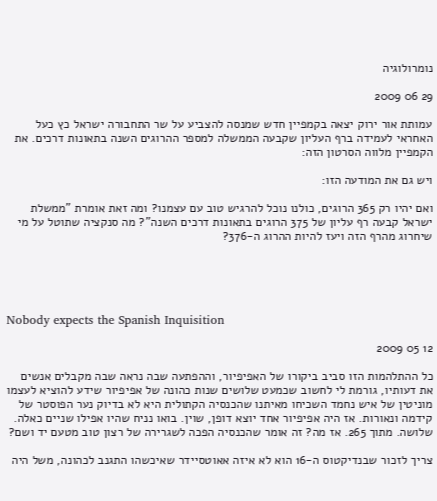נומרולוגיה

29 06 2009

עמותת אור ירוק יצאה בקמפיין חדש שמנסה להצביע על שר התחבורה ישראל כץ כעל האחראי לעמידה ברף העליון שקבעה הממשלה למספר ההרוגים השנה בתאונות דרכים. את הקמפיין מלווה הסרטון הזה:

ויש גם את המודעה הזו:

ואם יהיו רק 365 הרוגים, כולנו נוכל להרגיש טוב עם עצמנו? ומה זאת אומרת "ממשלת ישראל קבעה רף עליון של 375 הרוגים בתאונות דרכים השנה"? מה סנקציה שתוטל על מי שיחרוג מהרף הזה ויעז להיות ההרוג ה-376?





Nobody expects the Spanish Inquisition

12 05 2009

כל ההתלהמות הזו סביב ביקורו של האפיפיור, וההפתעה שבה נראה שבה מקבלים אנשים את דעותיו, גורמת לי לחשוב שכמעט שלושים שנות כהונה של אפיפיור שידע להוציא לעצמו מוניטין של איש נחמד השכיחו מאיתנו שהכנסיה הקתולית היא לא בדיוק נער הפוסטר של קידמה ונאורות. אז היה אפיפיור אחד יוצא דופן, שוין. בואו נניח שהיו אפילו שניים כאלה. שלושה. מתוך 265. אז מה? זה אומר שהכנסיה הפכה לשגרירה של רצון טוב מטעם יד ושם?

צריך לזכור שבנדיקטוס ה-16 הוא לא איזה אאוטסיידר שאיכשהו התגנב לכהונה, משל היה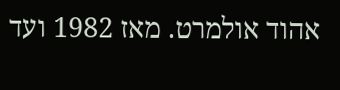אהוד אולמרט. מאז 1982 ועד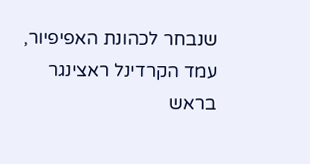שנבחר לכהונת האפיפיור, עמד הקרדינל ראצינגר בראש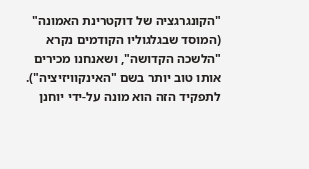"הקונגרגציה של דוקטרינת האמונה" (המוסד שבגלגוליו הקודמים נקרא "הלשכה הקדושה", ושאנחנו מכירים אותו טוב יותר בשם "האינקוויזיציה"). לתפקיד הזה הוא מונה על-ידי יוחנן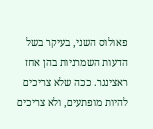פאולוס השני, בעיקר בשל הדעות השמרניות בהן אחז ראצינגר. ככה שלא צריכים להיות מופתעים, ולא צריכים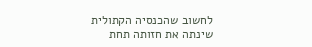לחשוב שהכנסיה הקתולית שינתה את חזותה תחת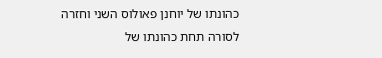כהונתו של יוחנן פאולוס השני וחזרה לסורה תחת כהונתו של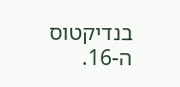בנדיקטוס ה-16.